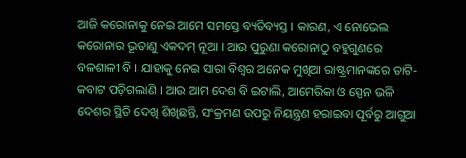ଆଜି କରୋନାକୁ ନେଇ ଆମେ ସମସ୍ତେ ବ୍ୟତିବ୍ୟସ୍ତ । କାରଣ, ଏ ନୋଭେଲ କରୋନାର ଭୂତାଣୁ ଏକଦମ୍ ନୂଆ । ଆଉ ପୁରୁଣା କରୋନାଠୁ ବହୁଗୁଣରେ ବଳଶାଳୀ ବି । ଯାହାକୁ ନେଇ ସାରା ବିଶ୍ୱର ଅନେକ ମୁଖିଆ ରାଷ୍ଟ୍ରମାନଙ୍କରେ ତାଟି-କବାଟ ପଡ଼ିଗଲାଣି । ଆଉ ଆମ ଦେଶ ବି ଇଟାଲି, ଆମେରିକା ଓ ସ୍ପେନ ଭଳି ଦେଶର ସ୍ଥିତି ଦେଖି ଶିଖିଛନ୍ତି, ସଂକ୍ରମଣ ଉପରୁ ନିୟନ୍ତ୍ରଣ ହରାଇବା ପୂର୍ବରୁ ଆଗୁଆ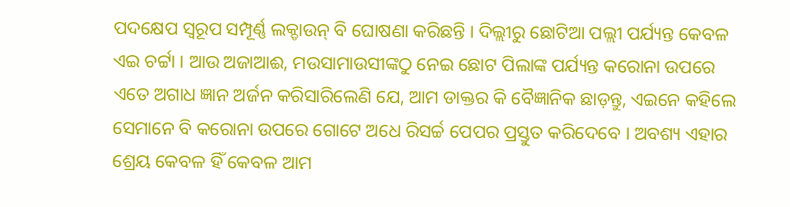ପଦକ୍ଷେପ ସ୍ୱରୂପ ସମ୍ପୂର୍ଣ୍ଣ ଲକ୍ଡାଉନ୍ ବି ଘୋଷଣା କରିଛନ୍ତି । ଦିଲ୍ଲୀରୁ ଛୋଟିଆ ପଲ୍ଲୀ ପର୍ଯ୍ୟନ୍ତ କେବଳ ଏଇ ଚର୍ଟ୍ଟା । ଆଉ ଅଜାଆଈ, ମଉସାମାଉସୀଙ୍କଠୁ ନେଇ ଛୋଟ ପିଲାଙ୍କ ପର୍ଯ୍ୟନ୍ତ କରୋନା ଉପରେ ଏତେ ଅଗାଧ ଜ୍ଞାନ ଅର୍ଜନ କରିସାରିଲେଣି ଯେ, ଆମ ଡାକ୍ତର କି ବୈଜ୍ଞାନିକ ଛାଡ଼ନ୍ତୁ, ଏଇନେ କହିଲେ ସେମାନେ ବି କରୋନା ଉପରେ ଗୋଟେ ଅଧେ ରିସର୍ଚ୍ଚ ପେପର ପ୍ରସ୍ତୁତ କରିଦେବେ । ଅବଶ୍ୟ ଏହାର ଶ୍ରେୟ କେବଳ ହିଁ କେବଳ ଆମ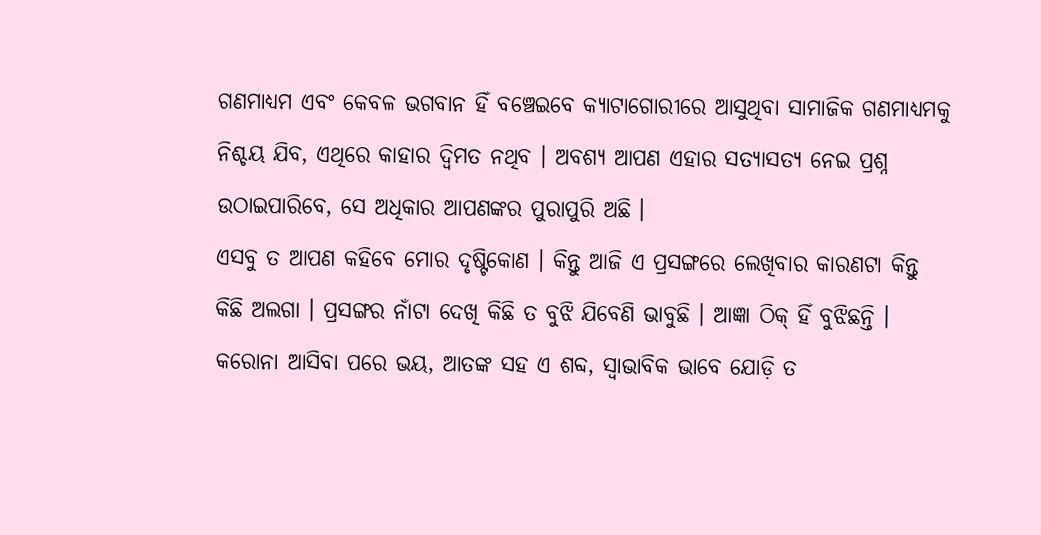ଗଣମାଧ୍ୟମ ଏବଂ କେବଳ ଭଗବାନ ହିଁ ବଞ୍ଚେଇବେ କ୍ୟାଟାଗୋରୀରେ ଆସୁଥିବା ସାମାଜିକ ଗଣମାଧ୍ୟମକୁ ନିଶ୍ଚୟ ଯିବ, ଏଥିରେ କାହାର ଦ୍ୱିମତ ନଥିବ । ଅବଶ୍ୟ ଆପଣ ଏହାର ସତ୍ୟାସତ୍ୟ ନେଇ ପ୍ରଶ୍ନ ଉଠାଇପାରିବେ, ସେ ଅଧିକାର ଆପଣଙ୍କର ପୁରାପୁରି ଅଛି ।
ଏସବୁ ତ ଆପଣ କହିବେ ମୋର ଦୃଷ୍ଟିକୋଣ । କିନ୍ତୁ ଆଜି ଏ ପ୍ରସଙ୍ଗରେ ଲେଖିବାର କାରଣଟା କିନ୍ତୁ କିଛି ଅଲଗା । ପ୍ରସଙ୍ଗର ନାଁଟା ଦେଖି କିଛି ତ ବୁଝି ଯିବେଣି ଭାବୁଛି । ଆଜ୍ଞା ଠିକ୍ ହିଁ ବୁଝିଛନ୍ତି । କରୋନା ଆସିବା ପରେ ଭୟ, ଆତଙ୍କ ସହ ଏ ଶବ୍ଦ, ସ୍ୱାଭାବିକ ଭାବେ ଯୋଡ଼ି ତ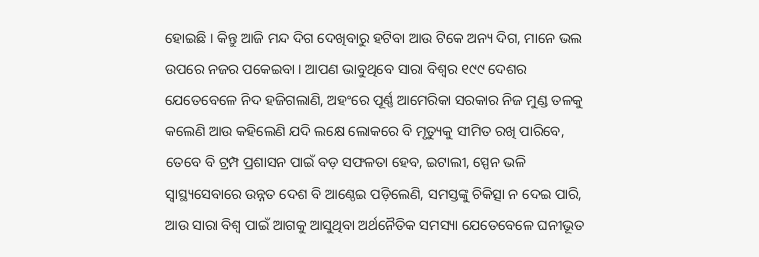ହୋଇଛି । କିନ୍ତୁ ଆଜି ମନ୍ଦ ଦିଗ ଦେଖିବାରୁ ହଟିବା ଆଉ ଟିକେ ଅନ୍ୟ ଦିଗ, ମାନେ ଭଲ ଉପରେ ନଜର ପକେଇବା । ଆପଣ ଭାବୁଥିବେ ସାରା ବିଶ୍ୱର ୧୯୯ ଦେଶର ଯେତେବେଳେ ନିଦ ହଜିଗଲାଣି, ଅହଂରେ ପୂର୍ଣ୍ଣ ଆମେରିକା ସରକାର ନିଜ ମୁଣ୍ଡ ତଳକୁ କଲେଣି ଆଉ କହିଲେଣି ଯଦି ଲକ୍ଷେ ଲୋକରେ ବି ମୃତ୍ୟୁକୁ ସୀମିତ ରଖି ପାରିବେ, ତେବେ ବି ଟ୍ରମ୍ପ ପ୍ରଶାସନ ପାଇଁ ବଡ଼ ସଫଳତା ହେବ, ଇଟାଲୀ, ସ୍ପେନ ଭଳି ସ୍ୱାସ୍ଥ୍ୟସେବାରେ ଉନ୍ନତ ଦେଶ ବି ଆଣ୍ଠେଇ ପଡ଼ିଲେଣି, ସମସ୍ତଙ୍କୁ ଚିକିତ୍ସା ନ ଦେଇ ପାରି, ଆଉ ସାରା ବିଶ୍ୱ ପାଇଁ ଆଗକୁ ଆସୁଥିବା ଅର୍ଥନୈତିକ ସମସ୍ୟା ଯେତେବେଳେ ଘନୀଭୂତ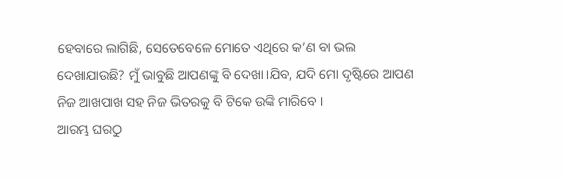ହେବାରେ ଲାଗିଛି, ସେତେବେଳେ ମୋତେ ଏଥିରେ କ’ଣ ବା ଭଲ ଦେଖାଯାଉଛି? ମୁଁ ଭାବୁଛି ଆପଣଙ୍କୁ ବି ଦେଖା।ଯିବ, ଯଦି ମୋ ଦୃଷ୍ଟିରେ ଆପଣ ନିଜ ଆଖପାଖ ସହ ନିଜ ଭିତରକୁ ବି ଟିକେ ଉଙ୍କି ମାରିବେ ।
ଆରମ୍ଭ ଘରଠୁ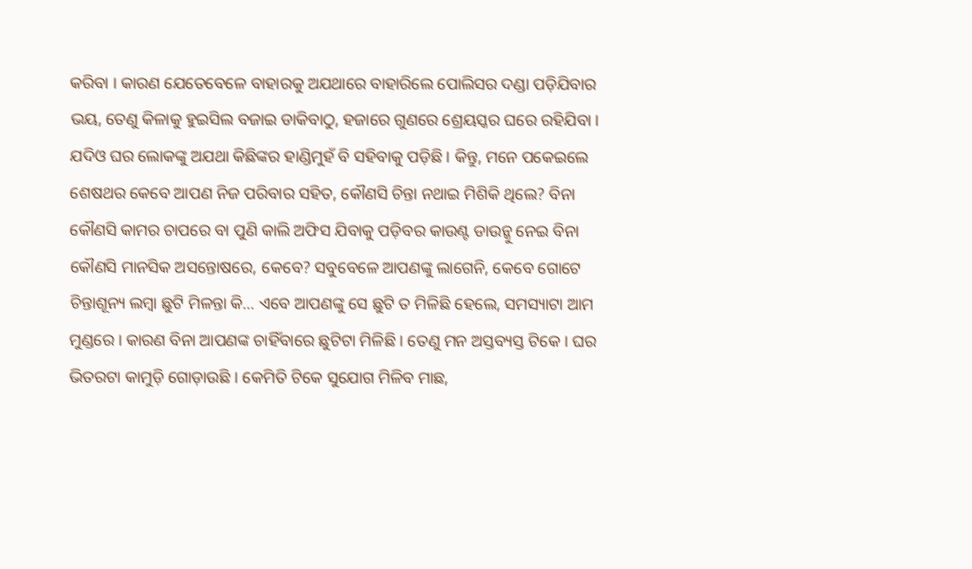କରିବା । କାରଣ ଯେତେବେଳେ ବାହାରକୁ ଅଯଥାରେ ବାହାରିଲେ ପୋଲିସର ଦଣ୍ଡା ପଡ଼ିଯିବାର ଭୟ, ତେଣୁ କିଳାକୁ ହୁଇସିଲ ବଜାଇ ଡାକିବାଠୁ, ହଜାରେ ଗୁଣରେ ଶ୍ରେୟସ୍କର ଘରେ ରହିଯିବା । ଯଦିଓ ଘର ଲୋକଙ୍କୁ ଅଯଥା କିଛିଙ୍କର ହାଣ୍ଡିମୁହଁ ବି ସହିବାକୁ ପଡ଼ିଛି । କିନ୍ତୁ, ମନେ ପକେଇଲେ ଶେଷଥର କେବେ ଆପଣ ନିଜ ପରିବାର ସହିତ, କୌଣସି ଚିନ୍ତା ନଥାଇ ମିଶିକି ଥିଲେ? ବିନା କୌଣସି କାମର ଚାପରେ ବା ପୁଣି କାଲି ଅଫିସ ଯିବାକୁ ପଡ଼ିବର କାଉଣ୍ଟ ଡାଉନ୍କୁ ନେଇ ବିନା କୌଣସି ମାନସିକ ଅସନ୍ତୋଷରେ, କେବେ? ସବୁବେଳେ ଆପଣଙ୍କୁ ଲାଗେନି, କେବେ ଗୋଟେ ଚିନ୍ତାଶୂନ୍ୟ ଲମ୍ୱା ଛୁଟି ମିଳନ୍ତା କି… ଏବେ ଆପଣଙ୍କୁ ସେ ଛୁଟି ତ ମିଳିଛି ହେଲେ, ସମସ୍ୟାଟା ଆମ ମୁଣ୍ଡରେ । କାରଣ ବିନା ଆପଣଙ୍କ ଚାହିଁବାରେ ଛୁଟିଟା ମିଳିଛି । ତେଣୁ ମନ ଅସ୍ତବ୍ୟସ୍ତ ଟିକେ । ଘର ଭିତରଟା କାମୁଡ଼ି ଗୋଡ଼ାଉଛି । କେମିତି ଟିକେ ସୁଯୋଗ ମିଳିବ ମାଛ,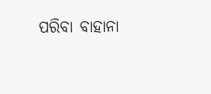ପରିବା ବାହାନା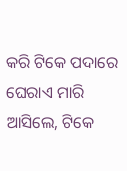କରି ଟିକେ ପଦାରେ ଘେରାଏ ମାରି ଆସିଲେ, ଟିକେ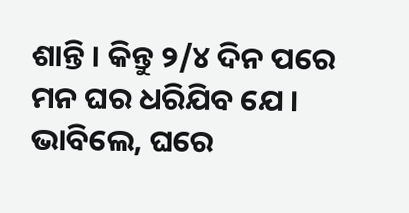ଶାନ୍ତି । କିନ୍ତୁ ୨/୪ ଦିନ ପରେ ମନ ଘର ଧରିଯିବ ଯେ ।
ଭାବିଲେ, ଘରେ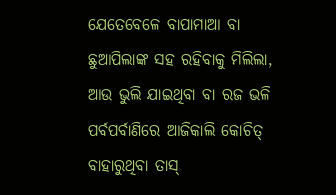ଯେତେବେଳେ ବାପାମାଆ ବା ଛୁଆପିଲାଙ୍କ ସହ ରହିବାକୁ ମିଲିଲା, ଆଉ ଭୁଲି ଯାଇଥିବା ବା ରଜ ଭଳି ପର୍ବପର୍ବାଣିରେ ଆଜିକାଲି କୋଚିତ୍ ବାହାରୁଥିବା ତାସ୍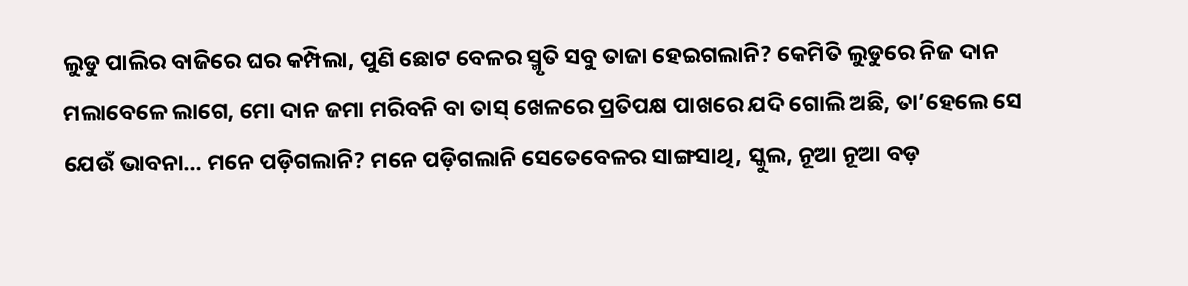ଲୁଡୁ ପାଲିର ବାଜିରେ ଘର କମ୍ପିଲା, ପୁଣି ଛୋଟ ବେଳର ସ୍ମୃତି ସବୁ ତାଜା ହେଇଗଲାନି? କେମିତି ଲୁଡୁରେ ନିଜ ଦାନ ମଲାବେଳେ ଲାଗେ, ମୋ ଦାନ ଜମା ମରିବନି ବା ତାସ୍ ଖେଳରେ ପ୍ରତିପକ୍ଷ ପାଖରେ ଯଦି ଗୋଲି ଅଛି, ତା’ହେଲେ ସେ ଯେଉଁ ଭାବନା… ମନେ ପଡ଼ିଗଲାନି? ମନେ ପଡ଼ିଗଲାନି ସେତେବେଳର ସାଙ୍ଗସାଥି, ସ୍କୁଲ, ନୂଆ ନୂଆ ବଡ଼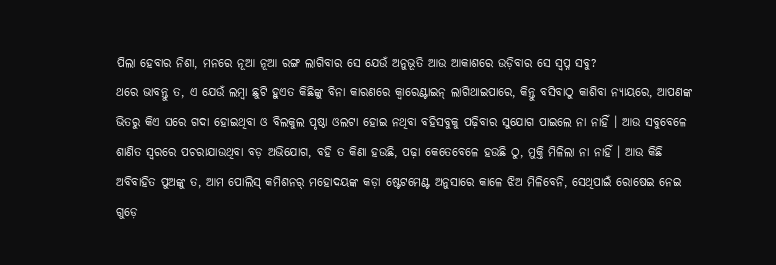ପିଲା ହେବାର ନିଶା, ମନରେ ନୂଆ ନୂଆ ରଙ୍ଗ ଲାଗିବାର ସେ ଯେଉଁ ଅନୁଭୂତି ଆଉ ଆକାଶରେ ଉଡ଼ିବାର ସେ ସ୍ୱପ୍ନ ସବୁ?
ଥରେ ଭାବନ୍ତୁ ତ, ଏ ଯେଉଁ ଲମ୍ୱା ଛୁଟି ହୁଏତ କିଛିଙ୍କୁ ବିନା କାରଣରେ କ୍ୱାରେଣ୍ଟାଇନ୍ ଲାଗିଥାଇପାରେ, କିନ୍ତୁ ବସିବାଠୁ କାଶିବା ନ୍ୟାୟରେ, ଆପଣଙ୍କ ଭିତରୁ କିଏ ଘରେ ଗଦା ହୋଇଥିବା ଓ ବିଲକୁଲ ପୃଷ୍ଠା ଓଲଟା ହୋଇ ନଥିବା ବହିସବୁକୁ ପଢ଼ିବାର ସୁଯୋଗ ପାଇଲେ ନା ନାହିଁ । ଆଉ ସବୁବେଳେ ଶାଣିତ ସ୍ୱରରେ ପଚରାଯାଉଥିବା ବଡ଼ ଅଭିଯୋଗ, ବହି ତ କିଣା ହଉଛି, ପଢ଼ା କେତେବେଳେ ହଉଛି ଠୁ, ମୁକ୍ତି ମିଳିଲା ନା ନାହିଁ । ଆଉ କିଛି ଅବିବାହିତ ପୁଅଙ୍କୁ ତ, ଆମ ପୋଲିସ୍ କମିଶନର୍ ମହୋଦୟଙ୍କ କଡ଼ା ଷ୍ଟେଟମେଣ୍ଟ ଅନୁସାରେ କାଳେ ଝିଅ ମିଳିବେନି, ସେଥିପାଇଁ ରୋଷେଇ ନେଇ ଗୁଡ଼େ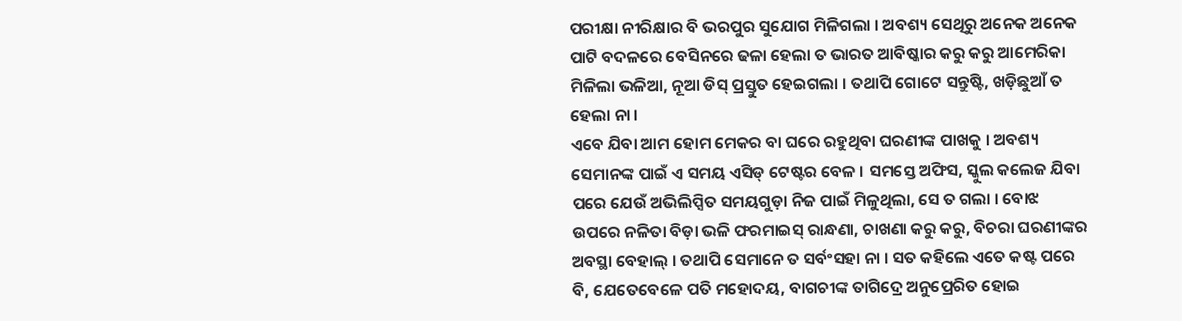ପରୀକ୍ଷା ନୀରିକ୍ଷାର ବି ଭରପୁର ସୁଯୋଗ ମିଳିଗଲା । ଅବଶ୍ୟ ସେଥିରୁ ଅନେକ ଅନେକ ପାଟି ବଦଳରେ ବେସିନରେ ଢଳା ହେଲା ତ ଭାରତ ଆବିଷ୍କାର କରୁ କରୁ ଆମେରିକା ମିଳିଲା ଭଳିଆ, ନୂଆ ଡିସ୍ ପ୍ରସ୍ତୁତ ହେଇଗଲା । ତଥାପି ଗୋଟେ ସନ୍ତୁଷ୍ଟି, ଖଡ଼ିଛୁଆଁ ତ ହେଲା ନା ।
ଏବେ ଯିବା ଆମ ହୋମ ମେକର ବା ଘରେ ରହୁଥିବା ଘରଣୀଙ୍କ ପାଖକୁ । ଅବଶ୍ୟ ସେମାନଙ୍କ ପାଇଁ ଏ ସମୟ ଏସିଡ୍ ଟେଷ୍ଟର ବେଳ । ସମସ୍ତେ ଅଫିସ, ସ୍କୁଲ କଲେଜ ଯିବା ପରେ ଯେଉଁ ଅଭିଲିପ୍ସିତ ସମୟଗୁଡ଼ା ନିଜ ପାଇଁ ମିଳୁଥିଲା, ସେ ତ ଗଲା । ବୋଝ ଉପରେ ନଳିତା ବିଡ଼ା ଭଳି ଫରମାଇସ୍ ରାନ୍ଧଣା, ଚାଖଣା କରୁ କରୁ, ବିଚରା ଘରଣୀଙ୍କର ଅବସ୍ଥା ବେହାଲ୍ । ତଥାପି ସେମାନେ ତ ସର୍ବଂସହା ନା । ସତ କହିଲେ ଏତେ କଷ୍ଟ ପରେ ବି, ଯେତେବେଳେ ପତି ମହୋଦୟ, ବାଗଚୀଙ୍କ ତାଗିଦ୍ରେ ଅନୁପ୍ରେରିତ ହୋଇ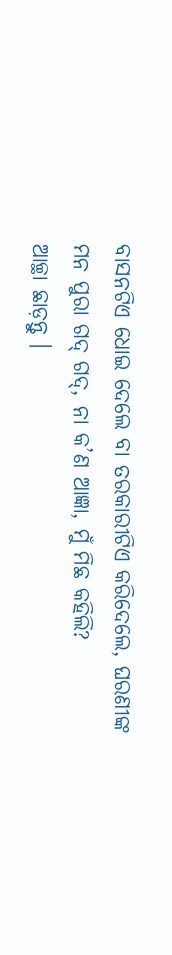ବାସନଟିଏ ଧୋଇ ଦେଲେ ବା ତରକାରୀଟିଏ କରିଦେଲେ, ଘରଣୀଙ୍କ ମନ ପୁରା ଗଦ୍ ଗଦ୍, ନା କ’ଣ ଆଜ୍ଞା, ମୁଁ ମିଛ କହିଲି?
ଆଚ୍ଛା ଛାଡ଼ନ୍ତୁ ।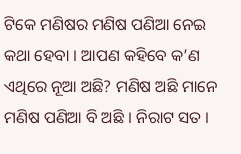ଟିକେ ମଣିଷର ମଣିଷ ପଣିଆ ନେଇ କଥା ହେବା । ଆପଣ କହିବେ କ’ଣ ଏଥିରେ ନୂଆ ଅଛି? ମଣିଷ ଅଛି ମାନେ ମଣିଷ ପଣିଆ ବି ଅଛି । ନିରାଟ ସତ ।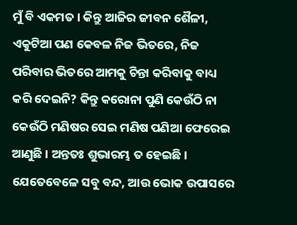ମୁଁ ବି ଏକମତ । କିନ୍ତୁ ଆଜିର ଜୀବନ ଶୈଳୀ, ଏକୁଟିଆ ପଣ କେବଳ ନିଜ ଭିତରେ, ନିଜ ପରିବାର ଭିତରେ ଆମକୁ ଚିନ୍ତା କରିବାକୁ ବାଧ୍ୟ କରି ଦେଇନି? କିନ୍ତୁ କରୋନା ପୁଣି କେଉଁଠି ନା କେଉଁଠି ମଣିଷର ସେଇ ମଣିଷ ପଣିଆ ଫେରେଇ ଆଣୁଛି । ଅନ୍ତତଃ ଶୁଭାରମ୍ଭ ତ ହେଇଛି । ଯେତେବେଳେ ସବୁ ବନ୍ଦ, ଆଉ ଭୋକ ଉପାସରେ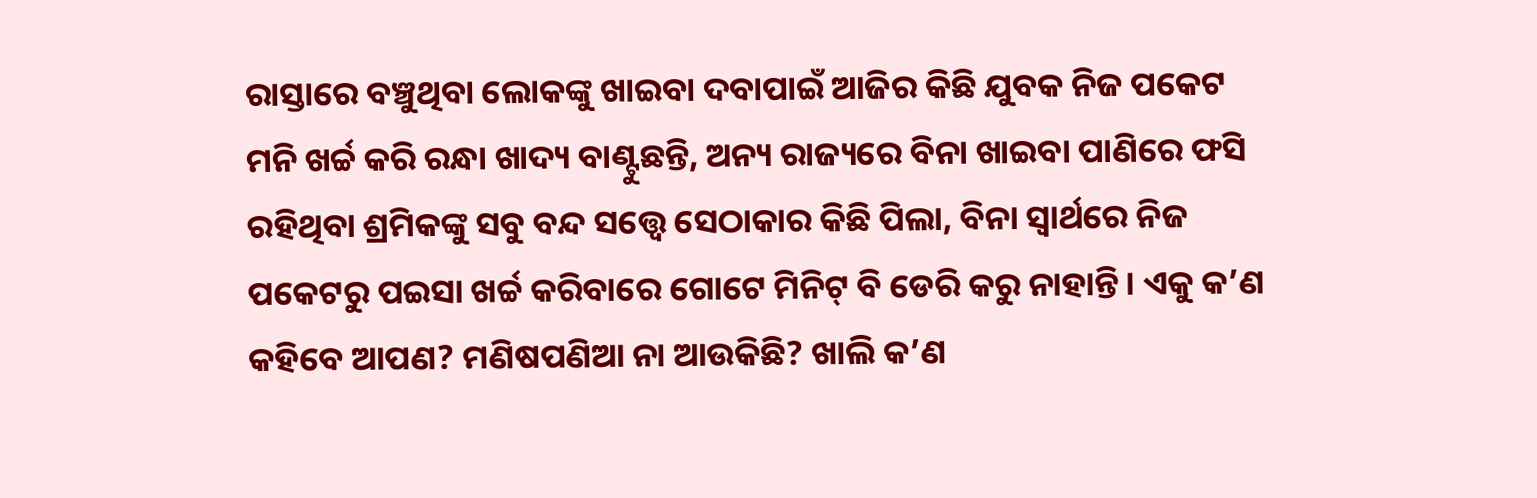ରାସ୍ତାରେ ବଞ୍ଚୁଥିବା ଲୋକଙ୍କୁ ଖାଇବା ଦବାପାଇଁ ଆଜିର କିଛି ଯୁବକ ନିଜ ପକେଟ ମନି ଖର୍ଚ୍ଚ କରି ରନ୍ଧା ଖାଦ୍ୟ ବାଣ୍ଟୁଛନ୍ତି, ଅନ୍ୟ ରାଜ୍ୟରେ ବିନା ଖାଇବା ପାଣିରେ ଫସି ରହିଥିବା ଶ୍ରମିକଙ୍କୁ ସବୁ ବନ୍ଦ ସତ୍ତ୍ୱେ ସେଠାକାର କିଛି ପିଲା, ବିନା ସ୍ୱାର୍ଥରେ ନିଜ ପକେଟରୁ ପଇସା ଖର୍ଚ୍ଚ କରିବାରେ ଗୋଟେ ମିନିଟ୍ ବି ଡେରି କରୁ ନାହାନ୍ତି । ଏକୁ କ’ଣ କହିବେ ଆପଣ? ମଣିଷପଣିଆ ନା ଆଉକିଛି? ଖାଲି କ’ଣ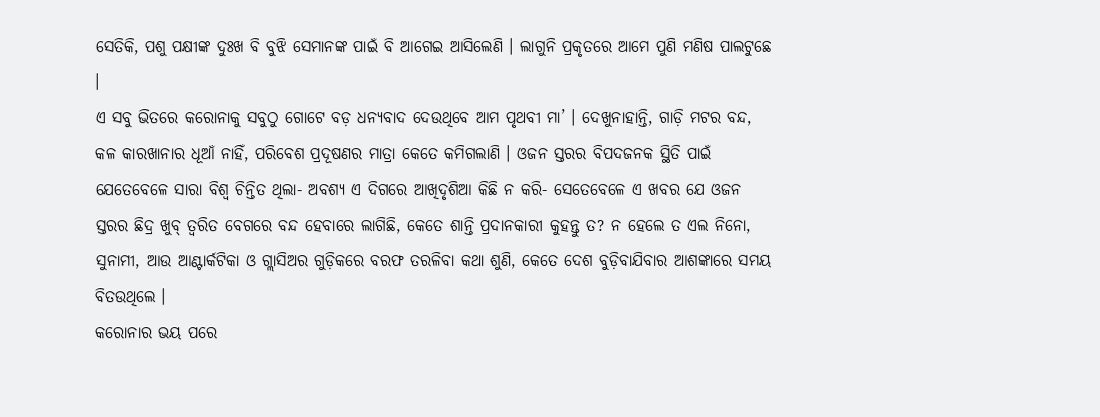ସେତିକି, ପଶୁ ପକ୍ଷୀଙ୍କ ଦୁଃଖ ବି ବୁଝି ସେମାନଙ୍କ ପାଇଁ ବି ଆଗେଇ ଆସିଲେଣି । ଲାଗୁନି ପ୍ରକୃତରେ ଆମେ ପୁଣି ମଣିଷ ପାଲଟୁଛେ ।
ଏ ସବୁ ଭିତରେ କରୋନାକୁ ସବୁଠୁ ଗୋଟେ ବଡ଼ ଧନ୍ୟବାଦ ଦେଉଥିବେ ଆମ ପୃଥବୀ ମା’ । ଦେଖୁନାହାନ୍ତି, ଗାଡ଼ି ମଟର ବନ୍ଦ, କଳ କାରଖାନାର ଧୂଆଁ ନାହିଁ, ପରିବେଶ ପ୍ରଦୂଷଣର ମାତ୍ରା କେତେ କମିଗଲାଣି । ଓଜନ ସ୍ତରର ବିପଦଜନକ ସ୍ଥିତି ପାଇଁ ଯେତେବେଳେ ସାରା ବିଶ୍ୱ ଚିନ୍ତିତ ଥିଲା- ଅବଶ୍ୟ ଏ ଦିଗରେ ଆଖିଦୃଶିଆ କିଛି ନ କରି- ସେତେବେଳେ ଏ ଖବର ଯେ ଓଜନ ସ୍ତରର ଛିଦ୍ର ଖୁବ୍ ତ୍ୱରିତ ବେଗରେ ବନ୍ଦ ହେବାରେ ଲାଗିଛି, କେତେ ଶାନ୍ତି ପ୍ରଦାନକାରୀ କୁହନ୍ତୁ ତ? ନ ହେଲେ ତ ଏଲ ନିନୋ, ସୁନାମୀ, ଆଉ ଆଣ୍ଟାର୍କଟିକା ଓ ଗ୍ଲାସିଅର ଗୁଡ଼ିକରେ ବରଫ ତରଳିବା କଥା ଶୁଣି, କେତେ ଦେଶ ବୁଡ଼ିବାଯିବାର ଆଶଙ୍କାରେ ସମୟ ବିତଉଥିଲେ ।
କରୋନାର ଭୟ ପରେ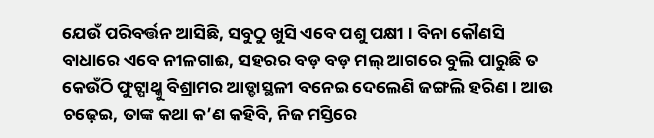ଯେଉଁ ପରିବର୍ତ୍ତନ ଆସିଛି, ସବୁଠୁ ଖୁସି ଏବେ ପଶୁ ପକ୍ଷୀ । ବିନା କୌଣସି ବାଧାରେ ଏବେ ନୀଳଗାଈ, ସହରର ବଡ଼ ବଡ଼ ମଲ୍ ଆଗରେ ବୁଲି ପାରୁଛି ତ କେଉଁଠି ଫୁଟ୍ପାଥ୍କୁ ବିଶ୍ରାମର ଆଡ୍ଡାସ୍ଥଳୀ ବନେଇ ଦେଲେଣି ଜଙ୍ଗଲି ହରିଣ । ଆଉ ଚଢ଼େଇ, ତାଙ୍କ କଥା କ’ଣ କହିବି, ନିଜ ମସ୍ତିରେ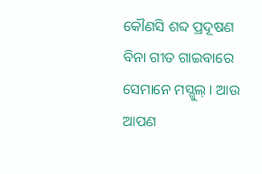କୌଣସି ଶବ୍ଦ ପ୍ରଦୂଷଣ ବିନା ଗୀତ ଗାଇବାରେ ସେମାନେ ମସ୍ଗୁଲ୍ । ଆଉ ଆପଣ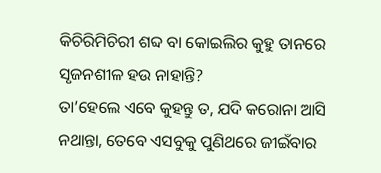କିଚିରିମିଚିରୀ ଶବ୍ଦ ବା କୋଇଲିର କୁହୁ ତାନରେ ସୃଜନଶୀଳ ହଉ ନାହାନ୍ତି?
ତା’ହେଲେ ଏବେ କୁହନ୍ତୁ ତ, ଯଦି କରୋନା ଆସି ନଥାନ୍ତା, ତେବେ ଏସବୁକୁ ପୁଣିଥରେ ଜୀଇଁବାର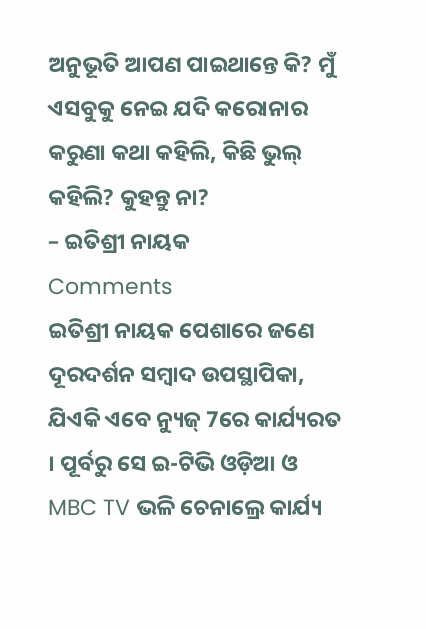ଅନୁଭୂତି ଆପଣ ପାଇଥାନ୍ତେ କି? ମୁଁ ଏସବୁକୁ ନେଇ ଯଦି କରୋନାର କରୁଣା କଥା କହିଲି, କିଛି ଭୁଲ୍ କହିଲି? କୁହନ୍ତୁ ନା?
– ଇତିଶ୍ରୀ ନାୟକ
Comments
ଇତିଶ୍ରୀ ନାୟକ ପେଶାରେ ଜଣେ ଦୂରଦର୍ଶନ ସମ୍ୱାଦ ଉପସ୍ଥାପିକା, ଯିଏକି ଏବେ ନ୍ୟୁଜ୍ 7ରେ କାର୍ଯ୍ୟରତ । ପୂର୍ବରୁ ସେ ଇ-ଟିଭି ଓଡ଼ିଆ ଓ MBC TV ଭଳି ଚେନାଲ୍ରେ କାର୍ଯ୍ୟ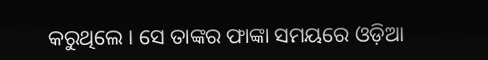କରୁଥିଲେ । ସେ ତାଙ୍କର ଫାଙ୍କା ସମୟରେ ଓଡ଼ିଆ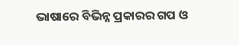ଭାଷାରେ ବିଭିନ୍ନ ପ୍ରକାରର ଗପ ଓ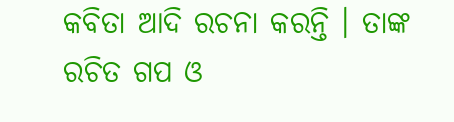କବିତା ଆଦି ରଚନା କରନ୍ତି । ତାଙ୍କ ରଚିତ ଗପ ଓ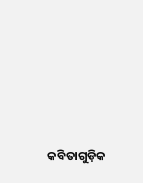କବିତାଗୁଡ଼ିକ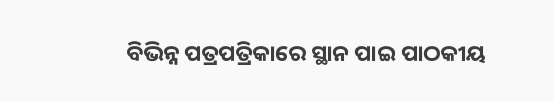ବିଭିନ୍ନ ପତ୍ରପତ୍ରିକାରେ ସ୍ଥାନ ପାଇ ପାଠକୀୟ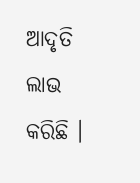ଆଦୃତି ଲାଭ କରିଛି ।